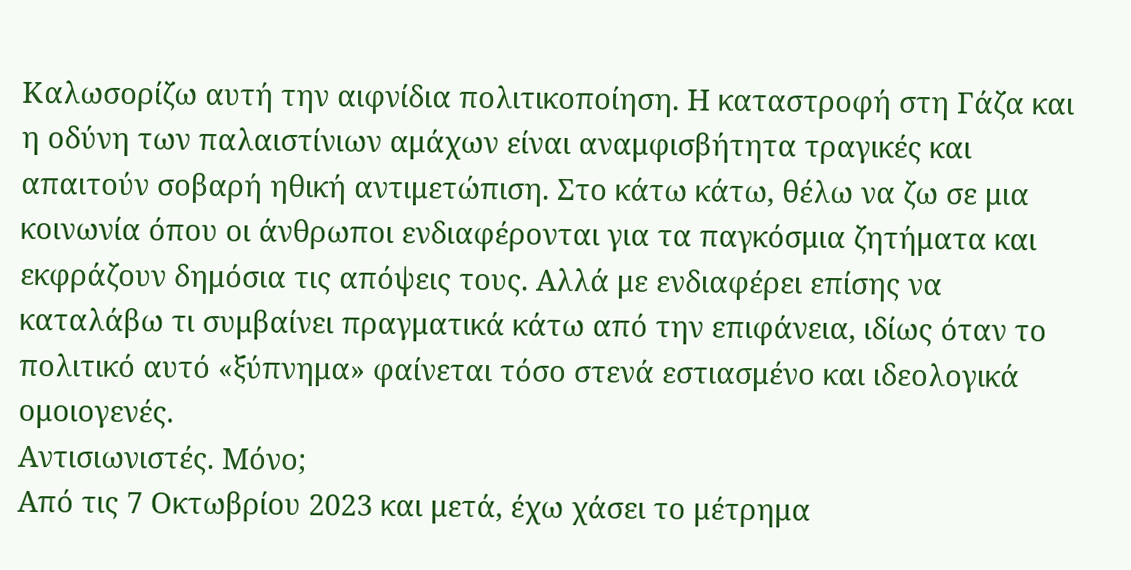Καλωσορίζω αυτή την αιφνίδια πολιτικοποίηση. Η καταστροφή στη Γάζα και η οδύνη των παλαιστίνιων αμάχων είναι αναμφισβήτητα τραγικές και απαιτούν σοβαρή ηθική αντιμετώπιση. Στο κάτω κάτω, θέλω να ζω σε μια κοινωνία όπου οι άνθρωποι ενδιαφέρονται για τα παγκόσμια ζητήματα και εκφράζουν δημόσια τις απόψεις τους. Αλλά με ενδιαφέρει επίσης να καταλάβω τι συμβαίνει πραγματικά κάτω από την επιφάνεια, ιδίως όταν το πολιτικό αυτό «ξύπνημα» φαίνεται τόσο στενά εστιασμένο και ιδεολογικά ομοιογενές.
Αντισιωνιστές. Μόνο;
Από τις 7 Οκτωβρίου 2023 και μετά, έχω χάσει το μέτρημα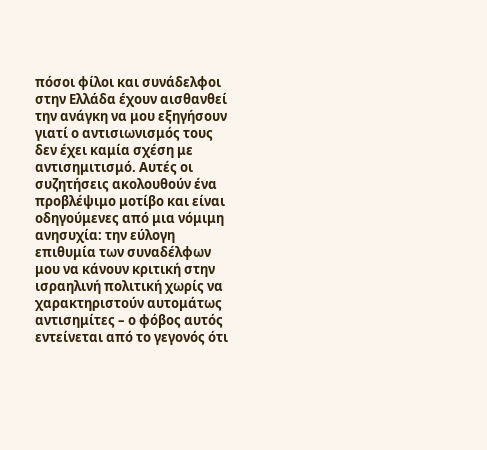πόσοι φίλοι και συνάδελφοι στην Ελλάδα έχουν αισθανθεί την ανάγκη να μου εξηγήσουν γιατί ο αντισιωνισμός τους δεν έχει καμία σχέση με αντισημιτισμό. Αυτές οι συζητήσεις ακολουθούν ένα προβλέψιμο μοτίβο και είναι οδηγούμενες από μια νόμιμη ανησυχία: την εύλογη επιθυμία των συναδέλφων μου να κάνουν κριτική στην ισραηλινή πολιτική χωρίς να χαρακτηριστούν αυτομάτως αντισημίτες – ο φόβος αυτός εντείνεται από το γεγονός ότι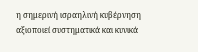η σημερινή ισραηλινή κυβέρνηση αξιοποιεί συστηματικά και κυνικά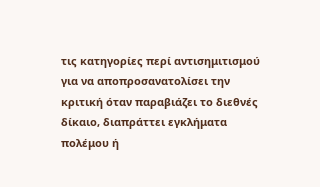τις κατηγορίες περί αντισημιτισμού για να αποπροσανατολίσει την κριτική όταν παραβιάζει το διεθνές δίκαιο, διαπράττει εγκλήματα πολέμου ή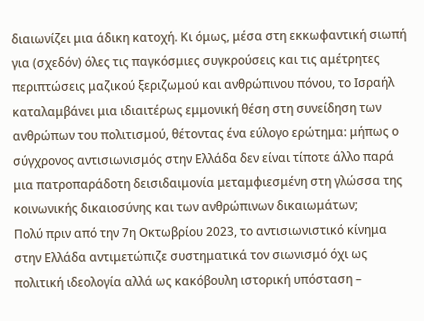διαιωνίζει μια άδικη κατοχή. Κι όμως, μέσα στη εκκωφαντική σιωπή για (σχεδόν) όλες τις παγκόσμιες συγκρούσεις και τις αμέτρητες περιπτώσεις μαζικού ξεριζωμού και ανθρώπινου πόνου, το Ισραήλ καταλαμβάνει μια ιδιαιτέρως εμμονική θέση στη συνείδηση των ανθρώπων του πολιτισμού, θέτοντας ένα εύλογο ερώτημα: μήπως ο σύγχρονος αντισιωνισμός στην Ελλάδα δεν είναι τίποτε άλλο παρά μια πατροπαράδοτη δεισιδαιμονία μεταμφιεσμένη στη γλώσσα της κοινωνικής δικαιοσύνης και των ανθρώπινων δικαιωμάτων;
Πολύ πριν από την 7η Οκτωβρίου 2023, το αντισιωνιστικό κίνημα στην Ελλάδα αντιμετώπιζε συστηματικά τον σιωνισμό όχι ως πολιτική ιδεολογία αλλά ως κακόβουλη ιστορική υπόσταση –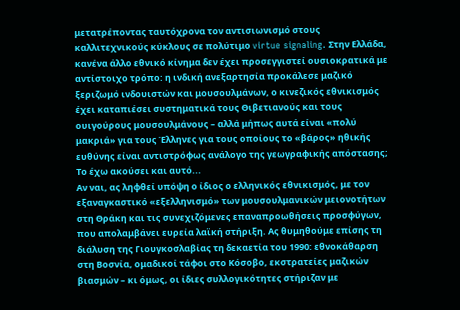μετατρέποντας ταυτόχρονα τον αντισιωνισμό στους καλλιτεχνικούς κύκλους σε πολύτιμο virtue signaling. Στην Ελλάδα, κανένα άλλο εθνικό κίνημα δεν έχει προσεγγιστεί ουσιοκρατικά με αντίστοιχο τρόπο: η ινδική ανεξαρτησία προκάλεσε μαζικό ξεριζωμό ινδουιστών και μουσουλμάνων, ο κινεζικός εθνικισμός έχει καταπιέσει συστηματικά τους Θιβετιανούς και τους ουιγούρους μουσουλμάνους – αλλά μήπως αυτά είναι «πολύ μακριά» για τους Έλληνες για τους οποίους το «βάρος» ηθικής ευθύνης είναι αντιστρόφως ανάλογο της γεωγραφικής απόστασης; Το έχω ακούσει και αυτό...
Αν ναι, ας ληφθεί υπόψη ο ίδιος ο ελληνικός εθνικισμός, με τον εξαναγκαστικό «εξελληνισμό» των μουσουλμανικών μειονοτήτων στη Θράκη και τις συνεχιζόμενες επαναπροωθήσεις προσφύγων, που απολαμβάνει ευρεία λαϊκή στήριξη. Ας θυμηθούμε επίσης τη διάλυση της Γιουγκοσλαβίας τη δεκαετία του 1990: εθνοκάθαρση στη Βοσνία, ομαδικοί τάφοι στο Κόσοβο, εκστρατείες μαζικών βιασμών – κι όμως, οι ίδιες συλλογικότητες στήριζαν με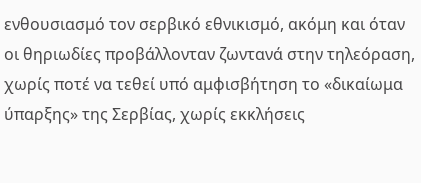ενθουσιασμό τον σερβικό εθνικισμό, ακόμη και όταν οι θηριωδίες προβάλλονταν ζωντανά στην τηλεόραση, χωρίς ποτέ να τεθεί υπό αμφισβήτηση το «δικαίωμα ύπαρξης» της Σερβίας, χωρίς εκκλήσεις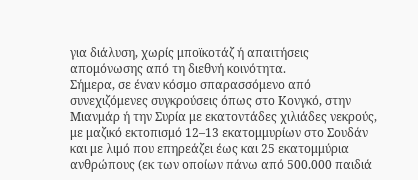για διάλυση, χωρίς μποϊκοτάζ ή απαιτήσεις απομόνωσης από τη διεθνή κοινότητα.
Σήμερα, σε έναν κόσμο σπαρασσόμενο από συνεχιζόμενες συγκρούσεις όπως στο Κονγκό, στην Μιανμάρ ή την Συρία με εκατοντάδες χιλιάδες νεκρούς, με μαζικό εκτοπισμό 12–13 εκατομμυρίων στο Σουδάν και με λιμό που επηρεάζει έως και 25 εκατομμύρια ανθρώπους (εκ των οποίων πάνω από 500.000 παιδιά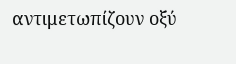αντιμετωπίζουν οξύ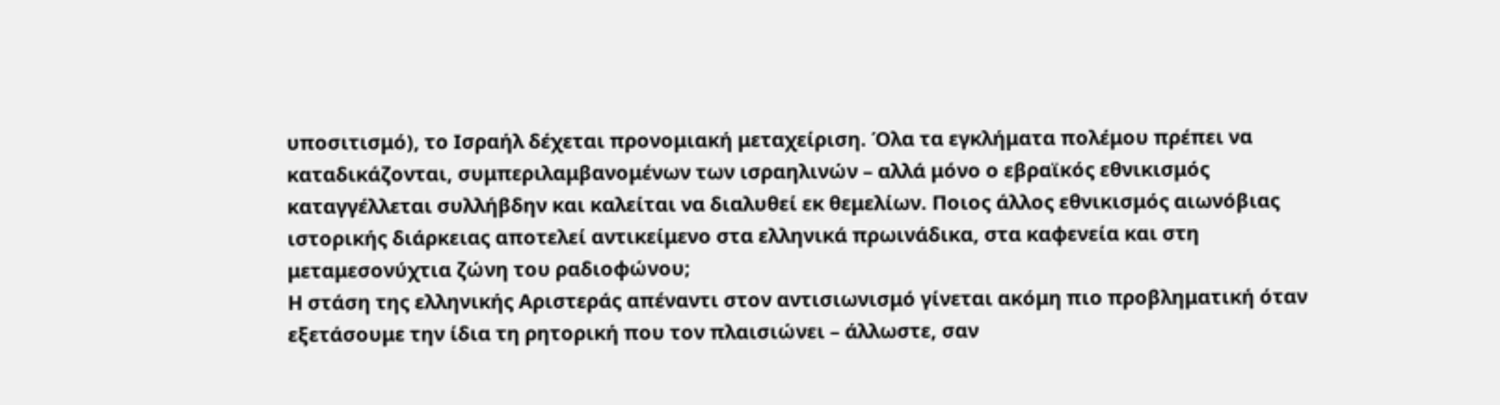υποσιτισμό), το Ισραήλ δέχεται προνομιακή μεταχείριση. Όλα τα εγκλήματα πολέμου πρέπει να καταδικάζονται, συμπεριλαμβανομένων των ισραηλινών – αλλά μόνο ο εβραϊκός εθνικισμός καταγγέλλεται συλλήβδην και καλείται να διαλυθεί εκ θεμελίων. Ποιος άλλος εθνικισμός αιωνόβιας ιστορικής διάρκειας αποτελεί αντικείμενο στα ελληνικά πρωινάδικα, στα καφενεία και στη μεταμεσονύχτια ζώνη του ραδιοφώνου;
Η στάση της ελληνικής Αριστεράς απέναντι στον αντισιωνισμό γίνεται ακόμη πιο προβληματική όταν εξετάσουμε την ίδια τη ρητορική που τον πλαισιώνει – άλλωστε, σαν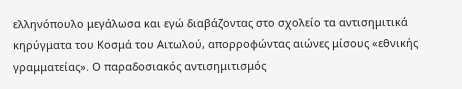ελληνόπουλο μεγάλωσα και εγώ διαβάζοντας στο σχολείο τα αντισημιτικά κηρύγματα του Κοσμά του Αιτωλού, απορροφώντας αιώνες μίσους «εθνικής γραμματείας». Ο παραδοσιακός αντισημιτισμός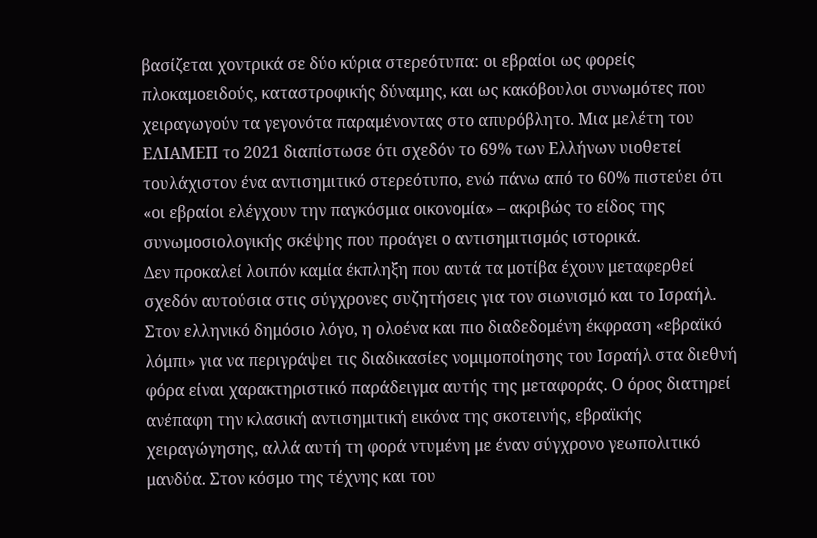βασίζεται χοντρικά σε δύο κύρια στερεότυπα: οι εβραίοι ως φορείς πλοκαμοειδούς, καταστροφικής δύναμης, και ως κακόβουλοι συνωμότες που χειραγωγούν τα γεγονότα παραμένοντας στο απυρόβλητο. Μια μελέτη του ΕΛΙΑΜΕΠ το 2021 διαπίστωσε ότι σχεδόν το 69% των Ελλήνων υιοθετεί τουλάχιστον ένα αντισημιτικό στερεότυπο, ενώ πάνω από το 60% πιστεύει ότι «οι εβραίοι ελέγχουν την παγκόσμια οικονομία» – ακριβώς το είδος της συνωμοσιολογικής σκέψης που προάγει ο αντισημιτισμός ιστορικά.
Δεν προκαλεί λοιπόν καμία έκπληξη που αυτά τα μοτίβα έχουν μεταφερθεί σχεδόν αυτούσια στις σύγχρονες συζητήσεις για τον σιωνισμό και το Ισραήλ. Στον ελληνικό δημόσιο λόγο, η ολοένα και πιο διαδεδομένη έκφραση «εβραϊκό λόμπι» για να περιγράψει τις διαδικασίες νομιμοποίησης του Ισραήλ στα διεθνή φόρα είναι χαρακτηριστικό παράδειγμα αυτής της μεταφοράς. Ο όρος διατηρεί ανέπαφη την κλασική αντισημιτική εικόνα της σκοτεινής, εβραϊκής χειραγώγησης, αλλά αυτή τη φορά ντυμένη με έναν σύγχρονο γεωπολιτικό μανδύα. Στον κόσμο της τέχνης και του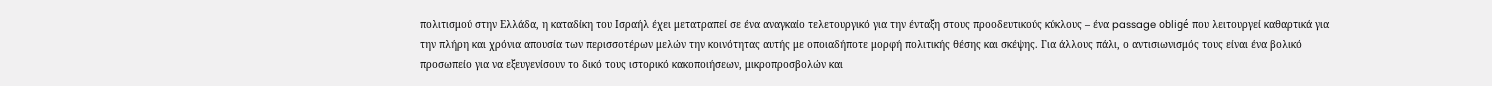πολιτισμού στην Ελλάδα, η καταδίκη του Ισραήλ έχει μετατραπεί σε ένα αναγκαίο τελετουργικό για την ένταξη στους προοδευτικούς κύκλους – ένα passage obligé που λειτουργεί καθαρτικά για την πλήρη και χρόνια απουσία των περισσοτέρων μελών την κοινότητας αυτής με οποιαδήποτε μορφή πολιτικής θέσης και σκέψης. Για άλλους πάλι, ο αντισιωνισμός τους είναι ένα βολικό προσωπείο για να εξευγενίσουν το δικό τους ιστορικό κακοποιήσεων, μικροπροσβολών και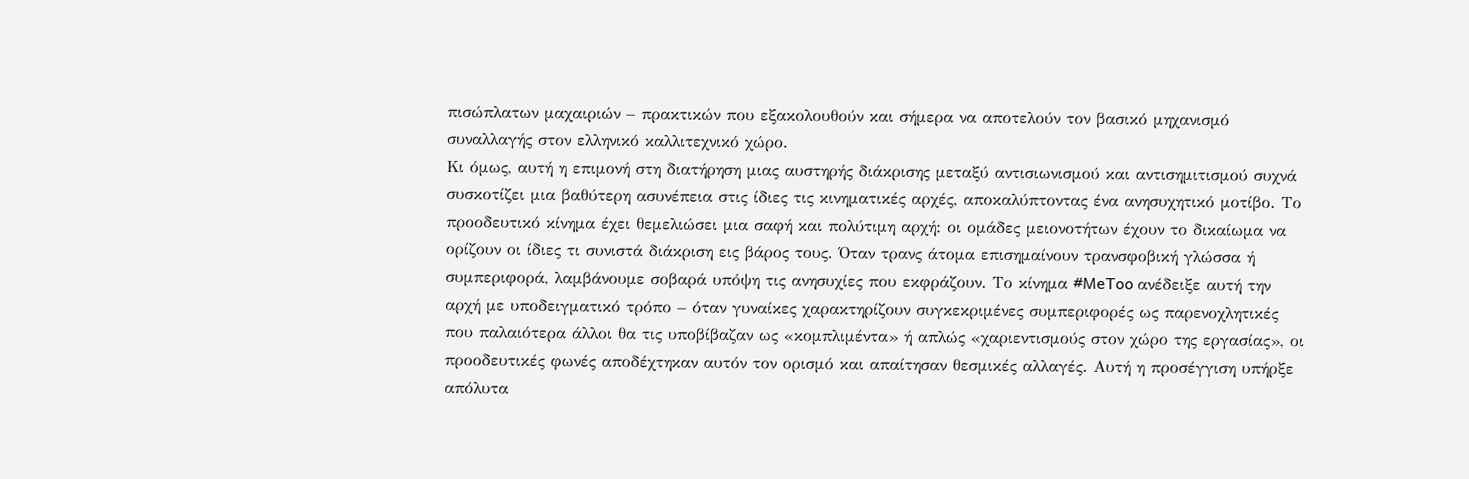πισώπλατων μαχαιριών – πρακτικών που εξακολουθούν και σήμερα να αποτελούν τον βασικό μηχανισμό συναλλαγής στον ελληνικό καλλιτεχνικό χώρο.
Κι όμως, αυτή η επιμονή στη διατήρηση μιας αυστηρής διάκρισης μεταξύ αντισιωνισμού και αντισημιτισμού συχνά συσκοτίζει μια βαθύτερη ασυνέπεια στις ίδιες τις κινηματικές αρχές, αποκαλύπτοντας ένα ανησυχητικό μοτίβο. Το προοδευτικό κίνημα έχει θεμελιώσει μια σαφή και πολύτιμη αρχή: οι ομάδες μειονοτήτων έχουν το δικαίωμα να ορίζουν οι ίδιες τι συνιστά διάκριση εις βάρος τους. Όταν τρανς άτομα επισημαίνουν τρανσφοβική γλώσσα ή συμπεριφορά, λαμβάνουμε σοβαρά υπόψη τις ανησυχίες που εκφράζουν. Το κίνημα #MeToo ανέδειξε αυτή την αρχή με υποδειγματικό τρόπο – όταν γυναίκες χαρακτηρίζουν συγκεκριμένες συμπεριφορές ως παρενοχλητικές που παλαιότερα άλλοι θα τις υποβίβαζαν ως «κομπλιμέντα» ή απλώς «χαριεντισμούς στον χώρο της εργασίας», οι προοδευτικές φωνές αποδέχτηκαν αυτόν τον ορισμό και απαίτησαν θεσμικές αλλαγές. Αυτή η προσέγγιση υπήρξε απόλυτα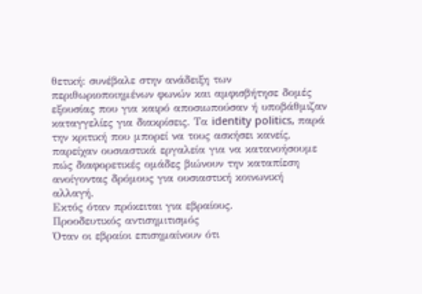θετική: συνέβαλε στην ανάδειξη των περιθωριοποιημένων φωνών και αμφισβήτησε δομές εξουσίας που για καιρό αποσιωπούσαν ή υποβάθμιζαν καταγγελίες για διακρίσεις. Τα identity politics, παρά την κριτική που μπορεί να τους ασκήσει κανείς, παρείχαν ουσιαστικά εργαλεία για να κατανοήσουμε πώς διαφορετικές ομάδες βιώνουν την καταπίεση ανοίγοντας δρόμους για ουσιαστική κοινωνική αλλαγή.
Εκτός όταν πρόκειται για εβραίους.
Προοδευτικός αντισημιτισμός
Όταν οι εβραίοι επισημαίνουν ότι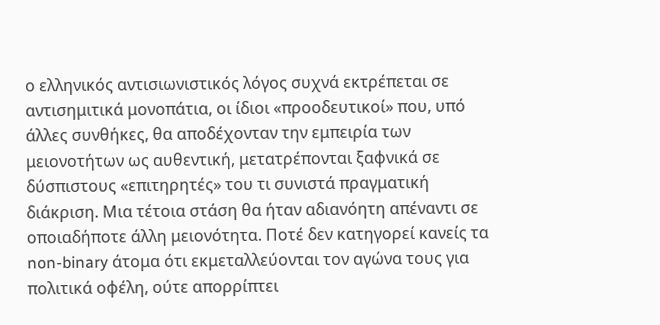ο ελληνικός αντισιωνιστικός λόγος συχνά εκτρέπεται σε αντισημιτικά μονοπάτια, οι ίδιοι «προοδευτικοί» που, υπό άλλες συνθήκες, θα αποδέχονταν την εμπειρία των μειονοτήτων ως αυθεντική, μετατρέπονται ξαφνικά σε δύσπιστους «επιτηρητές» του τι συνιστά πραγματική διάκριση. Μια τέτοια στάση θα ήταν αδιανόητη απέναντι σε οποιαδήποτε άλλη μειονότητα. Ποτέ δεν κατηγορεί κανείς τα non-binary άτομα ότι εκμεταλλεύονται τον αγώνα τους για πολιτικά οφέλη, ούτε απορρίπτει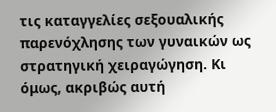τις καταγγελίες σεξουαλικής παρενόχλησης των γυναικών ως στρατηγική χειραγώγηση. Κι όμως, ακριβώς αυτή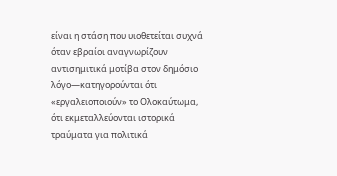είναι η στάση που υιοθετείται συχνά όταν εβραίοι αναγνωρίζουν αντισημιτικά μοτίβα στον δημόσιο λόγο—κατηγορούνται ότι «εργαλειοποιούν» το Ολοκαύτωμα, ότι εκμεταλλεύονται ιστορικά τραύματα για πολιτικά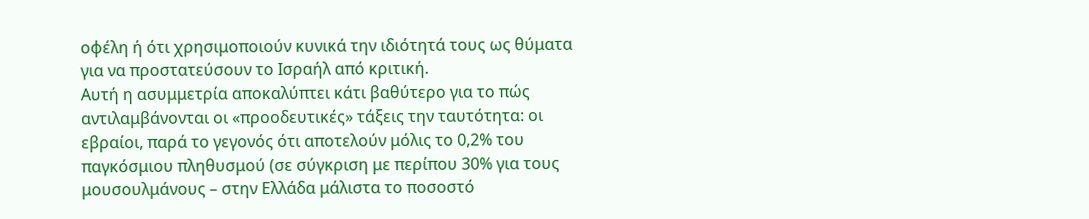οφέλη ή ότι χρησιμοποιούν κυνικά την ιδιότητά τους ως θύματα για να προστατεύσουν το Ισραήλ από κριτική.
Αυτή η ασυμμετρία αποκαλύπτει κάτι βαθύτερο για το πώς αντιλαμβάνονται οι «προοδευτικές» τάξεις την ταυτότητα: οι εβραίοι, παρά το γεγονός ότι αποτελούν μόλις το 0,2% του παγκόσμιου πληθυσμού (σε σύγκριση με περίπου 30% για τους μουσουλμάνους – στην Ελλάδα μάλιστα το ποσοστό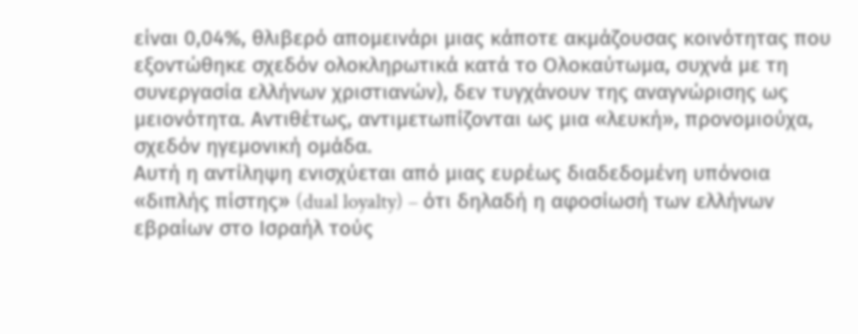είναι 0,04%, θλιβερό απομεινάρι μιας κάποτε ακμάζουσας κοινότητας που εξοντώθηκε σχεδόν ολοκληρωτικά κατά το Ολοκαύτωμα, συχνά με τη συνεργασία ελλήνων χριστιανών), δεν τυγχάνουν της αναγνώρισης ως μειονότητα. Αντιθέτως, αντιμετωπίζονται ως μια «λευκή», προνομιούχα, σχεδόν ηγεμονική ομάδα.
Αυτή η αντίληψη ενισχύεται από μιας ευρέως διαδεδομένη υπόνοια «διπλής πίστης» (dual loyalty) – ότι δηλαδή η αφοσίωσή των ελλήνων εβραίων στο Ισραήλ τούς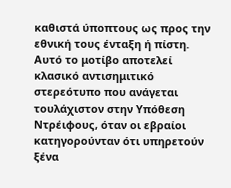καθιστά ύποπτους ως προς την εθνική τους ένταξη ή πίστη. Αυτό το μοτίβο αποτελεί κλασικό αντισημιτικό στερεότυπο που ανάγεται τουλάχιστον στην Υπόθεση Ντρέιφους, όταν οι εβραίοι κατηγορούνταν ότι υπηρετούν ξένα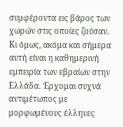συμφέροντα εις βάρος των χωρών στις οποίες ζούσαν. Κι όμως, ακόμα και σήμερα αυτή είναι η καθημερινή εμπειρία των εβραίων στην Ελλάδα. Έρχομαι συχνά αντιμέτωπος με μορφωμένους έλληνες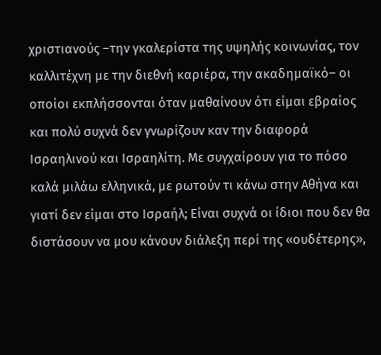χριστιανούς –την γκαλερίστα της υψηλής κοινωνίας, τον καλλιτέχνη με την διεθνή καριέρα, την ακαδημαϊκό– οι οποίοι εκπλήσσονται όταν μαθαίνουν ότι είμαι εβραίος και πολύ συχνά δεν γνωρίζουν καν την διαφορά Ισραηλινού και Ισραηλίτη. Με συγχαίρουν για το πόσο καλά μιλάω ελληνικά, με ρωτούν τι κάνω στην Αθήνα και γιατί δεν είμαι στο Ισραήλ; Είναι συχνά οι ίδιοι που δεν θα διστάσουν να μου κάνουν διάλεξη περί της «ουδέτερης»,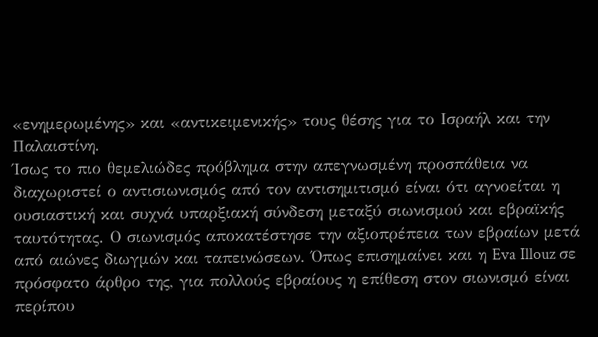«ενημερωμένης» και «αντικειμενικής» τους θέσης για το Ισραήλ και την Παλαιστίνη.
Ίσως το πιο θεμελιώδες πρόβλημα στην απεγνωσμένη προσπάθεια να διαχωριστεί ο αντισιωνισμός από τον αντισημιτισμό είναι ότι αγνοείται η ουσιαστική και συχνά υπαρξιακή σύνδεση μεταξύ σιωνισμού και εβραϊκής ταυτότητας. Ο σιωνισμός αποκατέστησε την αξιοπρέπεια των εβραίων μετά από αιώνες διωγμών και ταπεινώσεων. Όπως επισημαίνει και η Eva Illouz σε πρόσφατο άρθρο της, για πολλούς εβραίους η επίθεση στον σιωνισμό είναι περίπου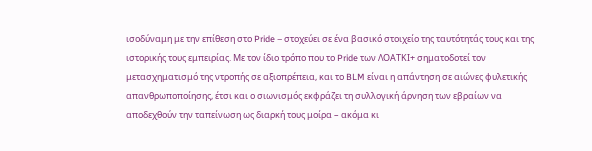ισοδύναμη με την επίθεση στο Pride – στοχεύει σε ένα βασικό στοιχείο της ταυτότητάς τους και της ιστορικής τους εμπειρίας. Με τον ίδιο τρόπο που το Pride των ΛΟΑΤΚΙ+ σηματοδοτεί τον μετασχηματισμό της ντροπής σε αξιοπρέπεια, και το BLM είναι η απάντηση σε αιώνες φυλετικής απανθρωποποίησης, έτσι και ο σιωνισμός εκφράζει τη συλλογική άρνηση των εβραίων να αποδεχθούν την ταπείνωση ως διαρκή τους μοίρα – ακόμα κι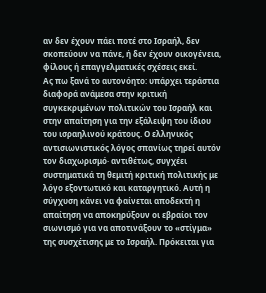αν δεν έχουν πάει ποτέ στο Ισραήλ, δεν σκοπεύουν να πάνε, ή δεν έχουν οικογένεια, φίλους ή επαγγελματικές σχέσεις εκεί.
Ας πω ξανά το αυτονόητο: υπάρχει τεράστια διαφορά ανάμεσα στην κριτική συγκεκριμένων πολιτικών του Ισραήλ και στην απαίτηση για την εξάλειψη του ίδιου του ισραηλινού κράτους. Ο ελληνικός αντισιωνιστικός λόγος σπανίως τηρεί αυτόν τον διαχωρισμό· αντιθέτως, συγχέει συστηματικά τη θεμιτή κριτική πολιτικής με λόγο εξοντωτικό και καταργητικό. Αυτή η σύγχυση κάνει να φαίνεται αποδεκτή η απαίτηση να αποκηρύξουν οι εβραίοι τον σιωνισμό για να αποτινάξουν το «στίγμα» της συσχέτισης με το Ισραήλ. Πρόκειται για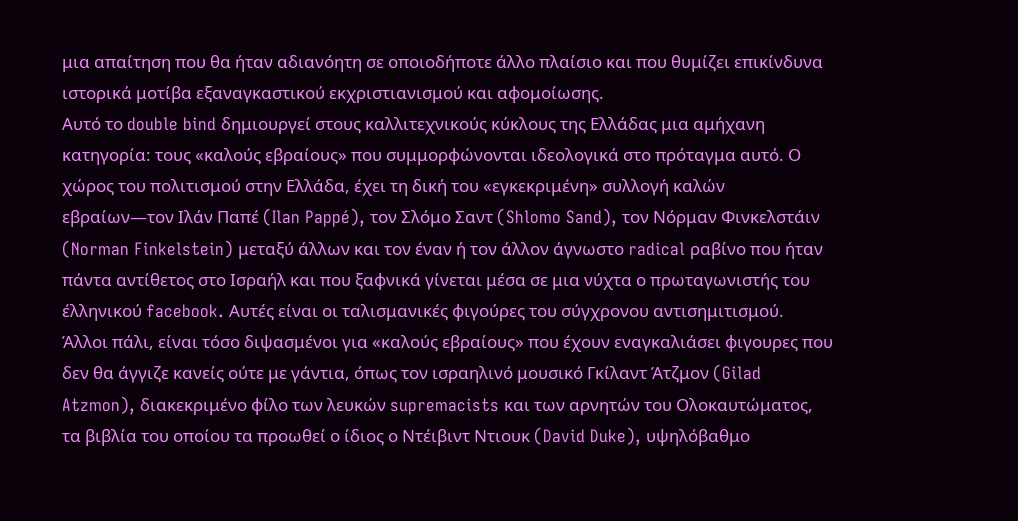μια απαίτηση που θα ήταν αδιανόητη σε οποιοδήποτε άλλο πλαίσιο και που θυμίζει επικίνδυνα ιστορικά μοτίβα εξαναγκαστικού εκχριστιανισμού και αφομοίωσης.
Αυτό το double bind δημιουργεί στους καλλιτεχνικούς κύκλους της Ελλάδας μια αμήχανη κατηγορία: τους «καλούς εβραίους» που συμμορφώνονται ιδεολογικά στο πρόταγμα αυτό. Ο χώρος του πολιτισμού στην Ελλάδα, έχει τη δική του «εγκεκριμένη» συλλογή καλών εβραίων—τον Ιλάν Παπέ (Ilan Pappé), τον Σλόμο Σαντ (Shlomo Sand), τον Νόρμαν Φινκελστάιν (Norman Finkelstein) μεταξύ άλλων και τον έναν ή τον άλλον άγνωστο radical ραβίνο που ήταν πάντα αντίθετος στο Ισραήλ και που ξαφνικά γίνεται μέσα σε μια νύχτα ο πρωταγωνιστής του έλληνικού facebook. Αυτές είναι οι ταλισμανικές φιγούρες του σύγχρονου αντισημιτισμού. Άλλοι πάλι, είναι τόσο διψασμένοι για «καλούς εβραίους» που έχουν εναγκαλιάσει φιγουρες που δεν θα άγγιζε κανείς ούτε με γάντια, όπως τον ισραηλινό μουσικό Γκίλαντ Άτζμον (Gilad Atzmon), διακεκριμένο φίλο των λευκών supremacists και των αρνητών του Ολοκαυτώματος, τα βιβλία του οποίου τα προωθεί ο ίδιος ο Ντέιβιντ Ντιουκ (David Duke), υψηλόβαθμο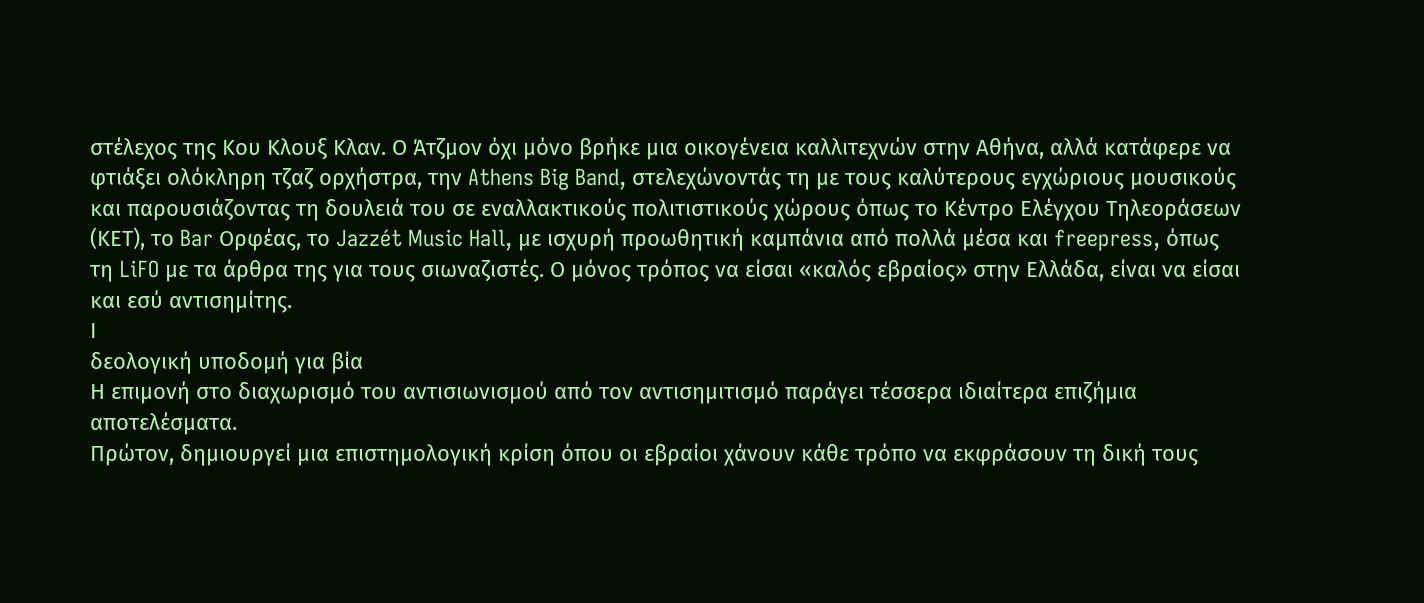στέλεχος της Κου Κλουξ Κλαν. Ο Άτζμον όχι μόνο βρήκε μια οικογένεια καλλιτεχνών στην Αθήνα, αλλά κατάφερε να φτιάξει ολόκληρη τζαζ ορχήστρα, την Athens Big Band, στελεχώνοντάς τη με τους καλύτερους εγχώριους μουσικούς και παρουσιάζοντας τη δουλειά του σε εναλλακτικούς πολιτιστικούς χώρους όπως το Κέντρο Ελέγχου Τηλεοράσεων (ΚΕΤ), το Bar Ορφέας, το Jazzét Music Hall, με ισχυρή προωθητική καμπάνια από πολλά μέσα και freepress, όπως τη LiFO με τα άρθρα της για τους σιωναζιστές. Ο μόνος τρόπος να είσαι «καλός εβραίος» στην Ελλάδα, είναι να είσαι και εσύ αντισημίτης.
Ι
δεολογική υποδομή για βία
Η επιμονή στο διαχωρισμό του αντισιωνισμού από τον αντισημιτισμό παράγει τέσσερα ιδιαίτερα επιζήμια αποτελέσματα.
Πρώτον, δημιουργεί μια επιστημολογική κρίση όπου οι εβραίοι χάνουν κάθε τρόπο να εκφράσουν τη δική τους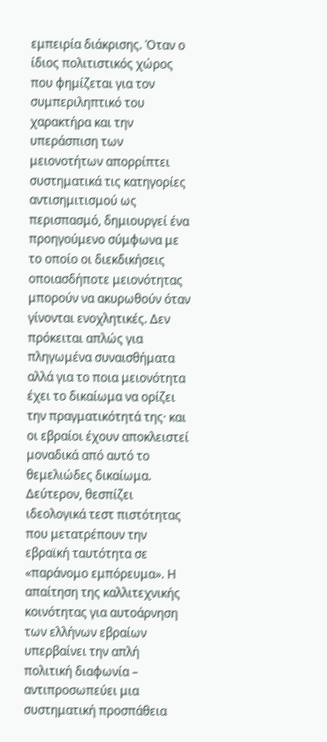εμπειρία διάκρισης. Όταν ο ίδιος πολιτιστικός χώρος που φημίζεται για τον συμπεριληπτικό του χαρακτήρα και την υπεράσπιση των μειονοτήτων απορρίπτει συστηματικά τις κατηγορίες αντισημιτισμού ως περισπασμό, δημιουργεί ένα προηγούμενο σύμφωνα με το οποίο οι διεκδικήσεις οποιασδήποτε μειονότητας μπορούν να ακυρωθούν όταν γίνονται ενοχλητικές. Δεν πρόκειται απλώς για πληγωμένα συναισθήματα αλλά για το ποια μειονότητα έχει το δικαίωμα να ορίζει την πραγματικότητά της· και οι εβραίοι έχουν αποκλειστεί μοναδικά από αυτό το θεμελιώδες δικαίωμα.
Δεύτερον, θεσπίζει ιδεολογικά τεστ πιστότητας που μετατρέπουν την εβραϊκή ταυτότητα σε «παράνομο εμπόρευμα». Η απαίτηση της καλλιτεχνικής κοινότητας για αυτοάρνηση των ελλήνων εβραίων υπερβαίνει την απλή πολιτική διαφωνία – αντιπροσωπεύει μια συστηματική προσπάθεια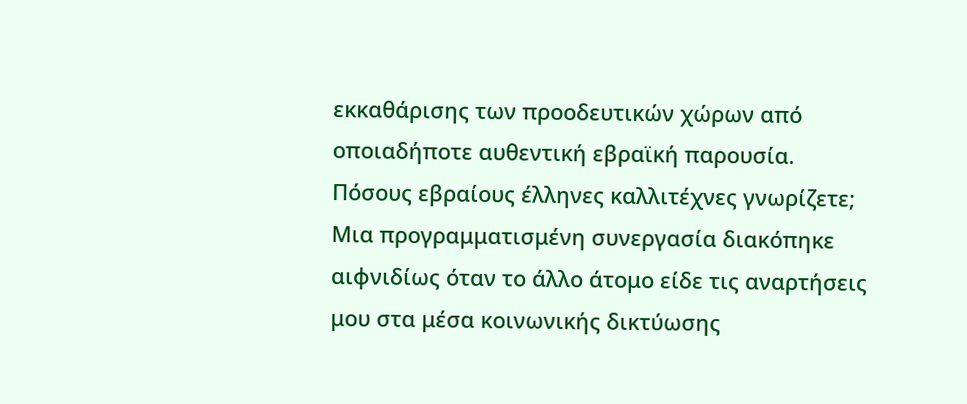εκκαθάρισης των προοδευτικών χώρων από οποιαδήποτε αυθεντική εβραϊκή παρουσία. Πόσους εβραίους έλληνες καλλιτέχνες γνωρίζετε; Μια προγραμματισμένη συνεργασία διακόπηκε αιφνιδίως όταν το άλλο άτομο είδε τις αναρτήσεις μου στα μέσα κοινωνικής δικτύωσης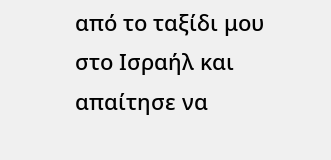από το ταξίδι μου στο Ισραήλ και απαίτησε να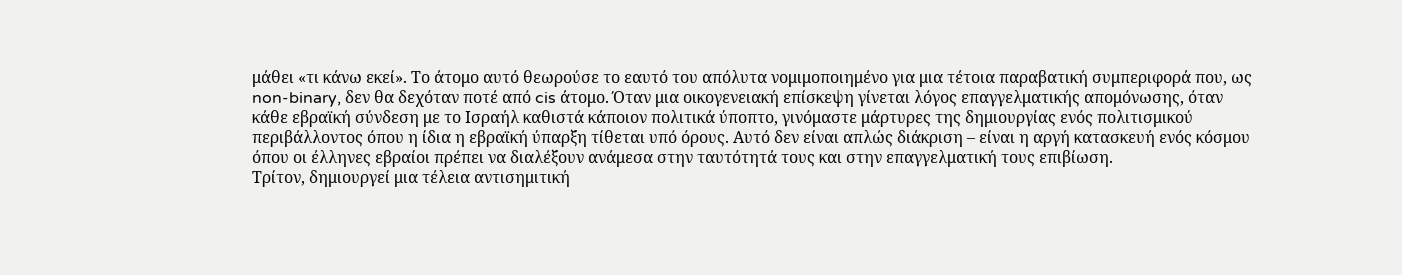μάθει «τι κάνω εκεί». Το άτομο αυτό θεωρούσε το εαυτό του απόλυτα νομιμοποιημένο για μια τέτοια παραβατική συμπεριφορά που, ως non-binary, δεν θα δεχόταν ποτέ από cis άτομο. Όταν μια οικογενειακή επίσκεψη γίνεται λόγος επαγγελματικής απομόνωσης, όταν κάθε εβραϊκή σύνδεση με το Ισραήλ καθιστά κάποιον πολιτικά ύποπτο, γινόμαστε μάρτυρες της δημιουργίας ενός πολιτισμικού περιβάλλοντος όπου η ίδια η εβραϊκή ύπαρξη τίθεται υπό όρους. Αυτό δεν είναι απλώς διάκριση – είναι η αργή κατασκευή ενός κόσμου όπου οι έλληνες εβραίοι πρέπει να διαλέξουν ανάμεσα στην ταυτότητά τους και στην επαγγελματική τους επιβίωση.
Τρίτον, δημιουργεί μια τέλεια αντισημιτική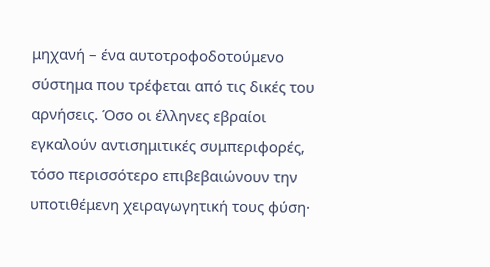μηχανή – ένα αυτοτροφοδοτούμενο σύστημα που τρέφεται από τις δικές του αρνήσεις. Όσο οι έλληνες εβραίοι εγκαλούν αντισημιτικές συμπεριφορές, τόσο περισσότερο επιβεβαιώνουν την υποτιθέμενη χειραγωγητική τους φύση·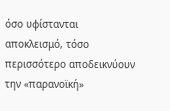όσο υφίστανται αποκλεισμό, τόσο περισσότερο αποδεικνύουν την «παρανοϊκή»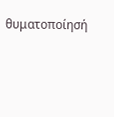θυματοποίησή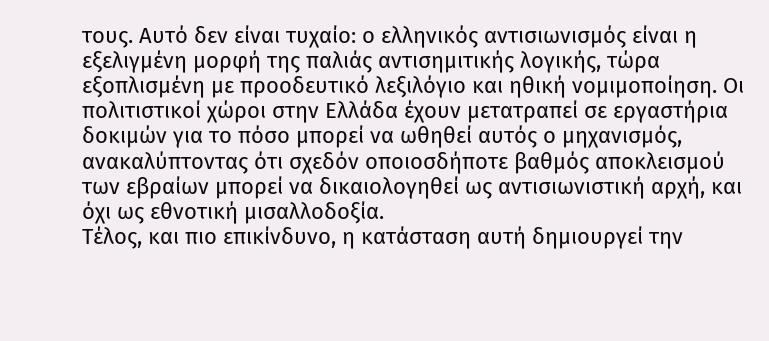τους. Αυτό δεν είναι τυχαίο: ο ελληνικός αντισιωνισμός είναι η εξελιγμένη μορφή της παλιάς αντισημιτικής λογικής, τώρα εξοπλισμένη με προοδευτικό λεξιλόγιο και ηθική νομιμοποίηση. Οι πολιτιστικοί χώροι στην Ελλάδα έχουν μετατραπεί σε εργαστήρια δοκιμών για το πόσο μπορεί να ωθηθεί αυτός ο μηχανισμός, ανακαλύπτοντας ότι σχεδόν οποιοσδήποτε βαθμός αποκλεισμού των εβραίων μπορεί να δικαιολογηθεί ως αντισιωνιστική αρχή, και όχι ως εθνοτική μισαλλοδοξία.
Τέλος, και πιο επικίνδυνο, η κατάσταση αυτή δημιουργεί την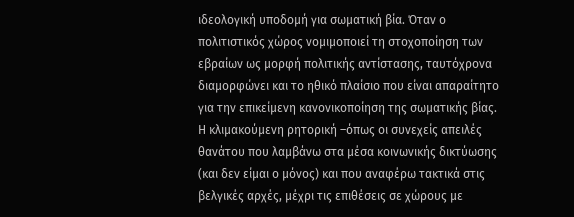ιδεολογική υποδομή για σωματική βία. Όταν ο πολιτιστικός χώρος νομιμοποιεί τη στοχοποίηση των εβραίων ως μορφή πολιτικής αντίστασης, ταυτόχρονα διαμορφώνει και το ηθικό πλαίσιο που είναι απαραίτητο για την επικείμενη κανονικοποίηση της σωματικής βίας. Η κλιμακούμενη ρητορική –όπως οι συνεχείς απειλές θανάτου που λαμβάνω στα μέσα κοινωνικής δικτύωσης (και δεν είμαι ο μόνος) και που αναφέρω τακτικά στις βελγικές αρχές, μέχρι τις επιθέσεις σε χώρους με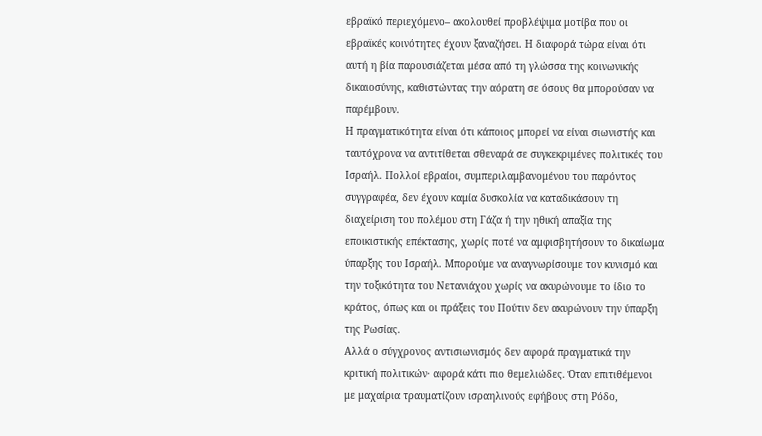εβραϊκό περιεχόμενο– ακολουθεί προβλέψιμα μοτίβα που οι εβραϊκές κοινότητες έχουν ξαναζήσει. Η διαφορά τώρα είναι ότι αυτή η βία παρουσιάζεται μέσα από τη γλώσσα της κοινωνικής δικαιοσύνης, καθιστώντας την αόρατη σε όσους θα μπορούσαν να παρέμβουν.
Η πραγματικότητα είναι ότι κάποιος μπορεί να είναι σιωνιστής και ταυτόχρονα να αντιτίθεται σθεναρά σε συγκεκριμένες πολιτικές του Ισραήλ. Πολλοί εβραίοι, συμπεριλαμβανομένου του παρόντος συγγραφέα, δεν έχουν καμία δυσκολία να καταδικάσουν τη διαχείριση του πολέμου στη Γάζα ή την ηθική απαξία της εποικιστικής επέκτασης, χωρίς ποτέ να αμφισβητήσουν το δικαίωμα ύπαρξης του Ισραήλ. Μπορούμε να αναγνωρίσουμε τον κυνισμό και την τοξικότητα του Νετανιάχου χωρίς να ακυρώνουμε το ίδιο το κράτος, όπως και οι πράξεις του Πούτιν δεν ακυρώνουν την ύπαρξη της Ρωσίας.
Αλλά ο σύγχρονος αντισιωνισμός δεν αφορά πραγματικά την κριτική πολιτικών· αφορά κάτι πιο θεμελιώδες. Όταν επιτιθέμενοι με μαχαίρια τραυματίζουν ισραηλινούς εφήβους στη Ρόδο,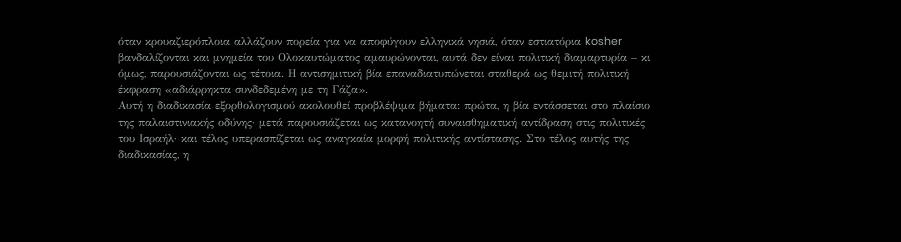όταν κρουαζιερόπλοια αλλάζουν πορεία για να αποφύγουν ελληνικά νησιά, όταν εστιατόρια kosher βανδαλίζονται και μνημεία του Ολοκαυτώματος αμαυρώνονται, αυτά δεν είναι πολιτική διαμαρτυρία – κι όμως, παρουσιάζονται ως τέτοια. Η αντισημιτική βία επαναδιατυπώνεται σταθερά ως θεμιτή πολιτική έκφραση «αδιάρρηκτα συνδεδεμένη με τη Γάζα».
Αυτή η διαδικασία εξορθολογισμού ακολουθεί προβλέψιμα βήματα: πρώτα, η βία εντάσσεται στο πλαίσιο της παλαιστινιακής οδύνης· μετά παρουσιάζεται ως κατανοητή συναισθηματική αντίδραση στις πολιτικές του Ισραήλ· και τέλος υπερασπίζεται ως αναγκαία μορφή πολιτικής αντίστασης. Στο τέλος αυτής της διαδικασίας, η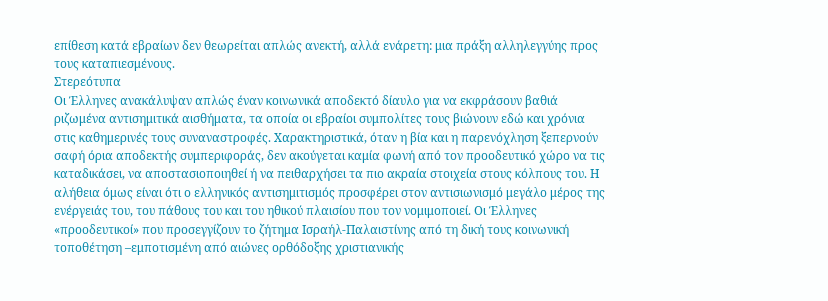επίθεση κατά εβραίων δεν θεωρείται απλώς ανεκτή, αλλά ενάρετη: μια πράξη αλληλεγγύης προς τους καταπιεσμένους.
Στερεότυπα
Οι Έλληνες ανακάλυψαν απλώς έναν κοινωνικά αποδεκτό δίαυλο για να εκφράσουν βαθιά ριζωμένα αντισημιτικά αισθήματα, τα οποία οι εβραίοι συμπολίτες τους βιώνουν εδώ και χρόνια στις καθημερινές τους συναναστροφές. Χαρακτηριστικά, όταν η βία και η παρενόχληση ξεπερνούν σαφή όρια αποδεκτής συμπεριφοράς, δεν ακούγεται καμία φωνή από τον προοδευτικό χώρο να τις καταδικάσει, να αποστασιοποιηθεί ή να πειθαρχήσει τα πιο ακραία στοιχεία στους κόλπους του. Η αλήθεια όμως είναι ότι ο ελληνικός αντισημιτισμός προσφέρει στον αντισιωνισμό μεγάλο μέρος της ενέργειάς του, του πάθους του και του ηθικού πλαισίου που τον νομιμοποιεί. Οι Έλληνες «προοδευτικοί» που προσεγγίζουν το ζήτημα Ισραήλ-Παλαιστίνης από τη δική τους κοινωνική τοποθέτηση –εμποτισμένη από αιώνες ορθόδοξης χριστιανικής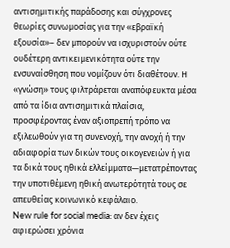αντισημιτικής παράδοσης και σύγχρονες θεωρίες συνωμοσίας για την «εβραϊκή εξουσία»– δεν μπορούν να ισχυριστούν ούτε ουδέτερη αντικειμενικότητα ούτε την ενσυναίσθηση που νομίζουν ότι διαθέτουν. Η «γνώση» τους φιλτράρεται αναπόφευκτα μέσα από τα ίδια αντισημιτικά πλαίσια, προσφέροντας έναν αξιοπρεπή τρόπο να εξιλεωθούν για τη συνενοχή, την ανοχή ή την αδιαφορία των δικών τους οικογενειών ή για τα δικά τους ηθικά ελλείμματα—μετατρέποντας την υποτιθέμενη ηθική ανωτερότητά τους σε απευθείας κοινωνικό κεφάλαιο.
New rule for social media: αν δεν έχεις αφιερώσει χρόνια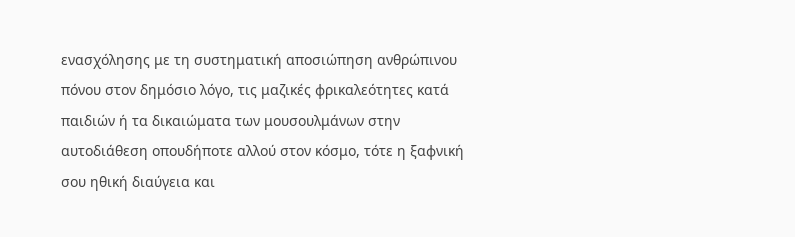ενασχόλησης με τη συστηματική αποσιώπηση ανθρώπινου πόνου στον δημόσιο λόγο, τις μαζικές φρικαλεότητες κατά παιδιών ή τα δικαιώματα των μουσουλμάνων στην αυτοδιάθεση οπουδήποτε αλλού στον κόσμο, τότε η ξαφνική σου ηθική διαύγεια και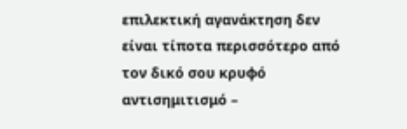επιλεκτική αγανάκτηση δεν είναι τίποτα περισσότερο από τον δικό σου κρυφό αντισημιτισμό –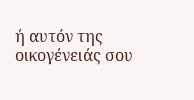ή αυτόν της οικογένειάς σου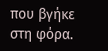που βγήκε στη φόρα.